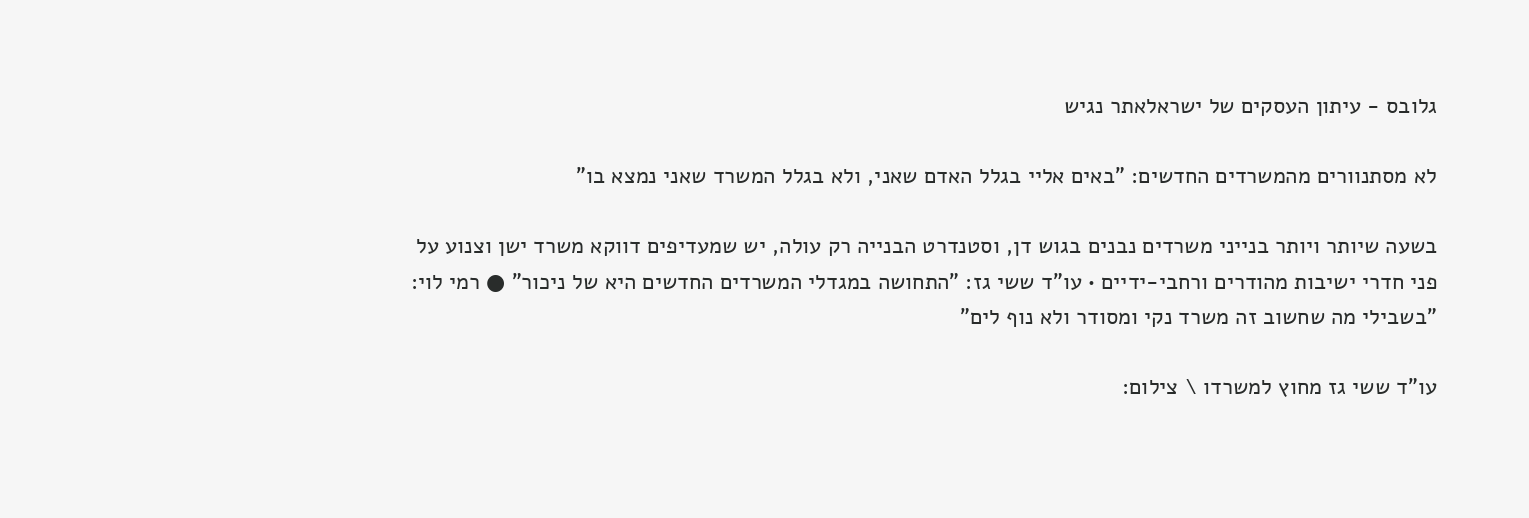גלובס - עיתון העסקים של ישראלאתר נגיש

לא מסתנוורים מהמשרדים החדשים: "באים אליי בגלל האדם שאני, ולא בגלל המשרד שאני נמצא בו"

בשעה שיותר ויותר בנייני משרדים נבנים בגוש דן, וסטנדרט הבנייה רק עולה, יש שמעדיפים דווקא משרד ישן וצנוע על פני חדרי ישיבות מהודרים ורחבי-ידיים • עו"ד ששי גז: "התחושה במגדלי המשרדים החדשים היא של ניכור" ● רמי לוי: "בשבילי מה שחשוב זה משרד נקי ומסודר ולא נוף לים"

עו"ד ששי גז מחוץ למשרדו \ צילום: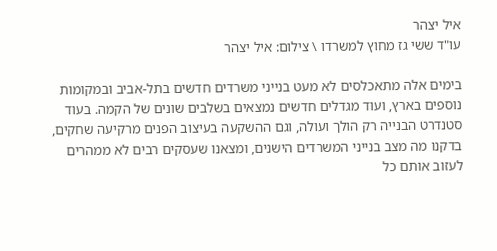איל יצהר
עו"ד ששי גז מחוץ למשרדו \ צילום: איל יצהר

בימים אלה מתאכלסים לא מעט בנייני משרדים חדשים בתל-אביב ובמקומות נוספים בארץ, ועוד מגדלים חדשים נמצאים בשלבים שונים של הקמה. בעוד סטנדרט הבנייה רק הולך ועולה, וגם ההשקעה בעיצוב הפנים מרקיעה שחקים, בדקנו מה מצב בנייני המשרדים הישנים, ומצאנו שעסקים רבים לא ממהרים לעזוב אותם כל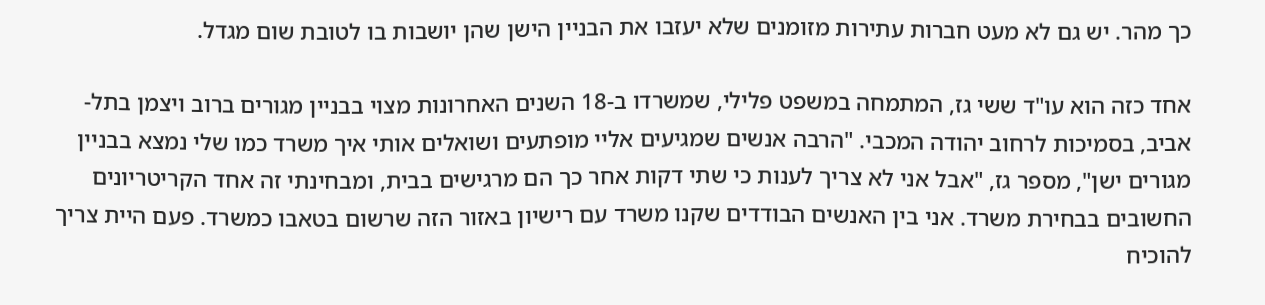כך מהר. יש גם לא מעט חברות עתירות מזומנים שלא יעזבו את הבניין הישן שהן יושבות בו לטובת שום מגדל.

אחד כזה הוא עו"ד ששי גז, המתמחה במשפט פלילי, שמשרדו ב-18 השנים האחרונות מצוי בבניין מגורים ברוב ויצמן בתל-אביב, בסמיכות לרחוב יהודה המכבי. "הרבה אנשים שמגיעים אליי מופתעים ושואלים אותי איך משרד כמו שלי נמצא בבניין מגורים ישן", מספר גז, "אבל אני לא צריך לענות כי שתי דקות אחר כך הם מרגישים בבית, ומבחינתי זה אחד הקריטריונים החשובים בבחירת משרד. אני בין האנשים הבודדים שקנו משרד עם רישיון באזור הזה שרשום בטאבו כמשרד. פעם היית צריך להוכיח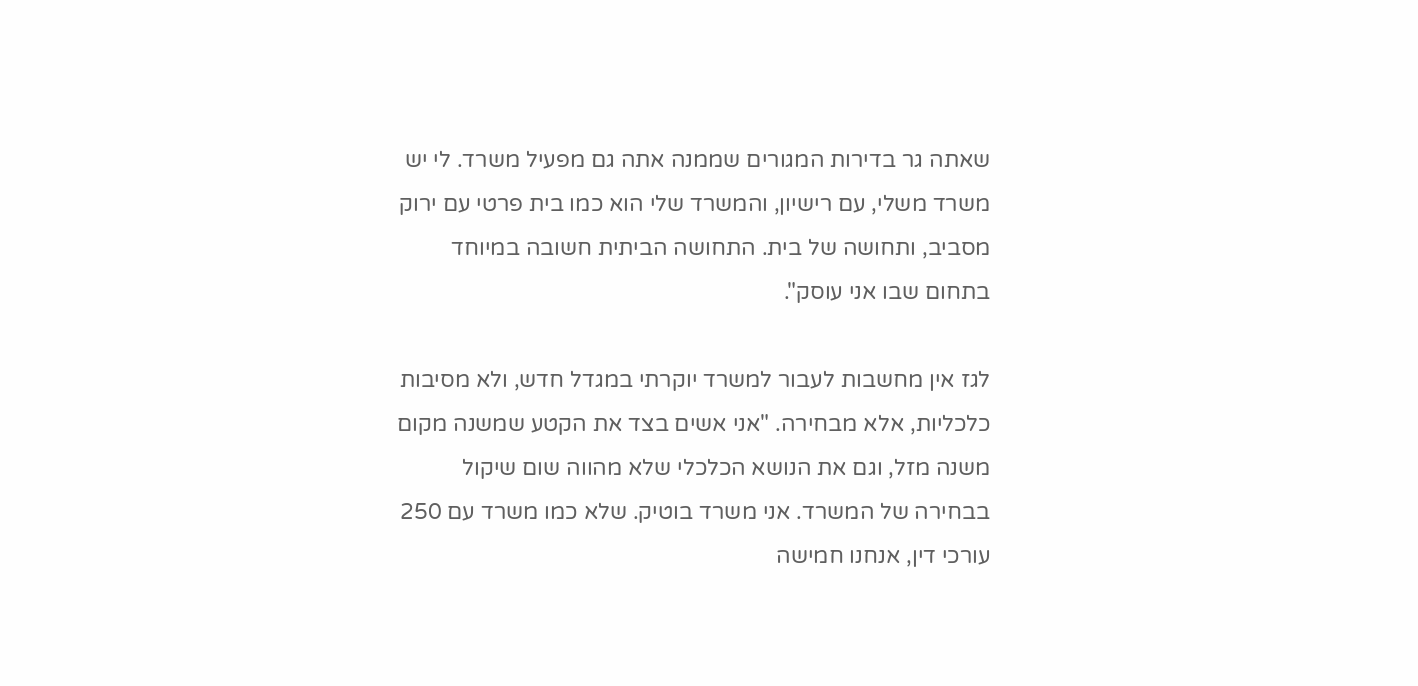שאתה גר בדירות המגורים שממנה אתה גם מפעיל משרד. לי יש משרד משלי, עם רישיון, והמשרד שלי הוא כמו בית פרטי עם ירוק מסביב, ותחושה של בית. התחושה הביתית חשובה במיוחד בתחום שבו אני עוסק".

לגז אין מחשבות לעבור למשרד יוקרתי במגדל חדש, ולא מסיבות כלכליות, אלא מבחירה. "אני אשים בצד את הקטע שמשנה מקום משנה מזל, וגם את הנושא הכלכלי שלא מהווה שום שיקול בבחירה של המשרד. אני משרד בוטיק. שלא כמו משרד עם 250 עורכי דין, אנחנו חמישה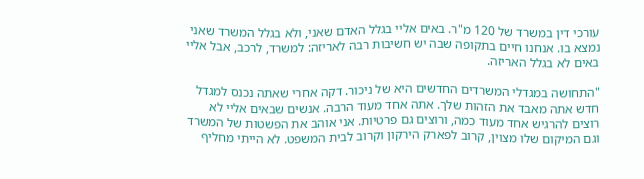עורכי דין במשרד של 120 מ"ר. באים אליי בגלל האדם שאני, ולא בגלל המשרד שאני נמצא בו. אנחנו חיים בתקופה שבה יש חשיבות רבה לאריזה: למשרד, לרכב, אבל אליי באים לא בגלל האריזה.

"התחושה במגדלי המשרדים החדשים היא של ניכור. דקה אחרי שאתה נכנס למגדל חדש אתה מאבד את הזהות שלך. אתה אחד מעוד הרבה. אנשים שבאים אליי לא רוצים להרגיש אחד מעוד כמה, ורוצים גם פרטיות. אני אוהב את הפשטות של המשרד וגם המיקום שלו מצוין, קרוב לפארק הירקון וקרוב לבית המשפט. לא הייתי מחליף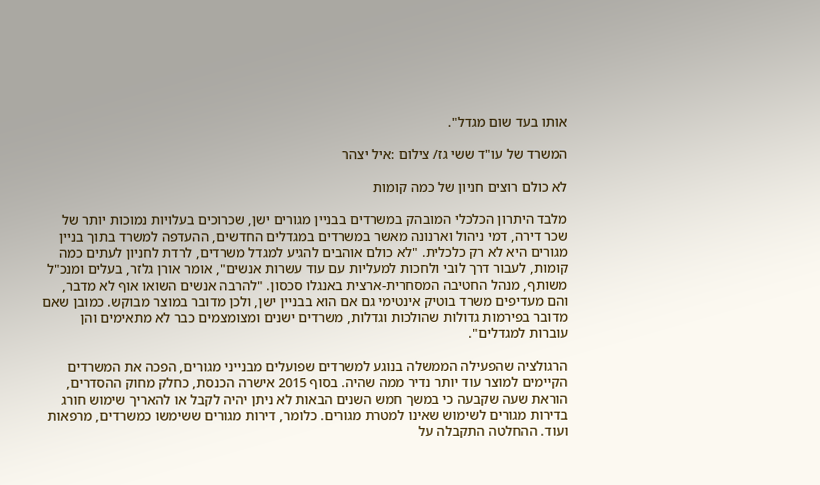אותו בעד שום מגדל".

המשרד של עו"ד ששי גז/ צילום :איל יצהר

לא כולם רוצים חניון של כמה קומות

מלבד היתרון הכלכלי המובהק במשרדים בבניין מגורים ישן, שכרוכים בעלויות נמוכות יותר של שכר דירה, דמי ניהול וארנונה מאשר במשרדים במגדלים החדשים, ההעדפה למשרד בתוך בניין מגורים היא לא רק כלכלית. "לא כולם אוהבים להגיע למגדל משרדים, לרדת לחניון לעתים כמה קומות, לעבור דרך לובי ולחכות למעליות עם עוד עשרות אנשים", אומר אורן גלזר, בעלים ומנכ"ל משותף, מנהל החטיבה המסחרית-ארצית באנגלו סכסון. "להרבה אנשים השואו אוף לא מדבר, והם מעדיפים משרד בוטיק אינטימי גם אם הוא בבניין ישן, ולכן מדובר במוצר מבוקש. כמובן שאם מדובר בפירמות גדולות שהולכות וגדלות, משרדים ישנים ומצומצמים כבר לא מתאימים והן עוברות למגדלים".

הרגולציה שהפעילה הממשלה בנוגע למשרדים שפועלים מבנייני מגורים, הפכה את המשרדים הקיימים למוצר עוד יותר נדיר ממה שהיה. בסוף 2015 אישרה הכנסת, כחלק מחוק ההסדרים, הוראת שעה שקבעה כי במשך חמש השנים הבאות לא ניתן יהיה לקבל או להאריך שימוש חורג בדירות מגורים לשימוש שאינו למטרת מגורים. כלומר, דירות מגורים ששימשו כמשרדים, מרפאות ועוד. ההחלטה התקבלה על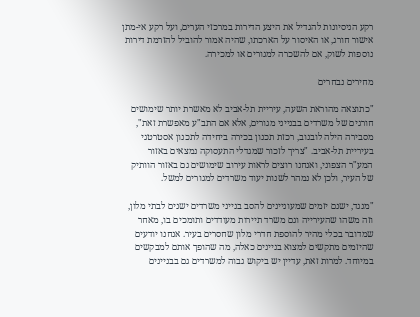רקע הניסיונות להגדיל את היצע הדירות במרכזי הערים, ועל רקע אי-מתן אישור חורג, או האיסור על הארכתו, שהיה אמור להוביל להזרמת דירות נוספות לשוק, אם להשכרה למגורים או למכירה.

מחירים נבחרים

"כתוצאה מהוראת השעה, עיריית תל-אביב לא מאשרת יותר שימושים חורגים של משרדים בבנייני מגורים, אלא אם התב"ע מאפשרת זאת", מסבירה הילה לובנוב, רכזת תכנון בכירה ביחידה לתכנון אסטרטגי בעיריית תל-אביב. "צריך לזכור שמגדלי התעסוקה נמצאים באזור המע"ר הצפוני, ואנחנו רוצים לראות עירוב שימושים גם באזור הוותיק של העיר, ולכן לא נמהר לשנות יעוד משרדים למגורים למשל.

"מנגד, ישנם יזמים שמעוניינים להסב בנייני משרדים ישנים לבתי מלון, וזה משהו שהעירייה וגם משרד תיירות מעודדים ותומכים בו, מאחר שמדובר בכלי מהיר להוספת חדרי מלון שחסרים בעיר. אנחנו יודעים שהיזמים מתקשים למצוא בניינים כאלה, מה שהופך אותם למבקשים במיוחד. למרות זאת, עדיין יש ביקוש גבוה למשרדים גם בבניינים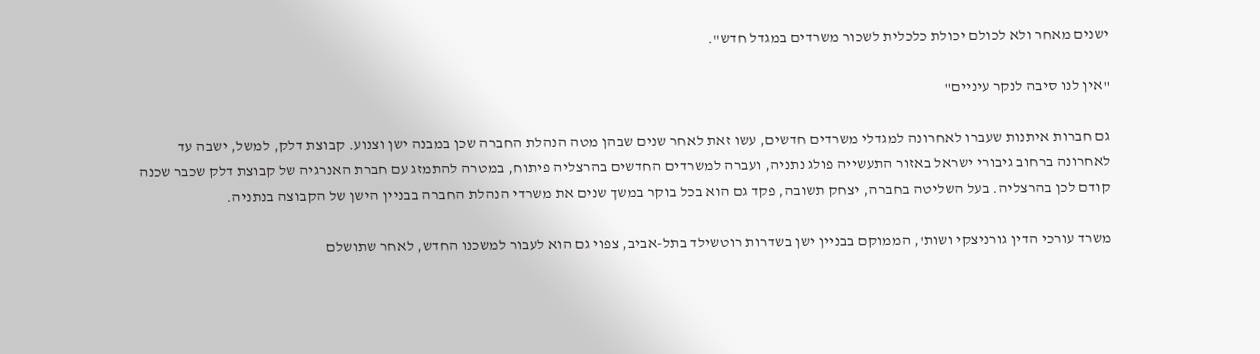ישנים מאחר ולא לכולם יכולת כלכלית לשכור משרדים במגדל חדש".

"אין לנו סיבה לנקר עיניים"

גם חברות איתנות שעברו לאחרונה למגדלי משרדים חדשים, עשו זאת לאחר שנים שבהן מטה הנהלת החברה שכן במבנה ישן וצנוע. קבוצת דלק, למשל, ישבה עד לאחרונה ברחוב גיבורי ישראל באזור התעשייה פולג נתניה, ועברה למשרדים החדשים בהרצליה פיתוח, במטרה להתמזג עם חברת האנרגיה של קבוצת דלק שכבר שכנה קודם לכן בהרצליה. בעל השליטה בחברה, יצחק תשובה, פקד גם הוא בכל בוקר במשך שנים את משרדי הנהלת החברה בבניין הישן של הקבוצה בנתניה.

משרד עורכי הדין גורניצקי ושות', הממוקם בבניין ישן בשדרות רוטשילד בתל-אביב, צפוי גם הוא לעבור למשכנו החדש, לאחר שתושלם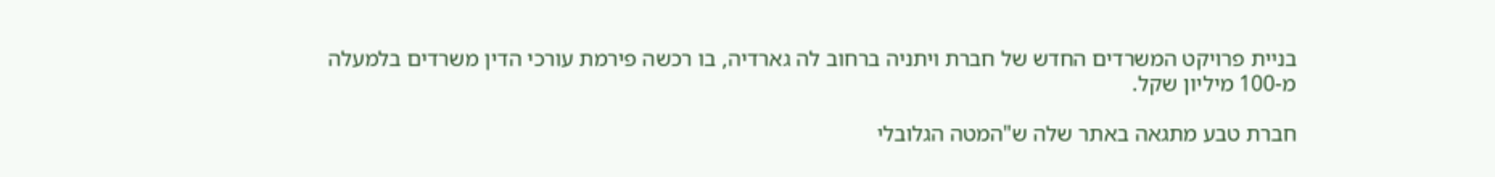בניית פרויקט המשרדים החדש של חברת ויתניה ברחוב לה גארדיה, בו רכשה פירמת עורכי הדין משרדים בלמעלה מ-100 מיליון שקל.

חברת טבע מתגאה באתר שלה ש"המטה הגלובלי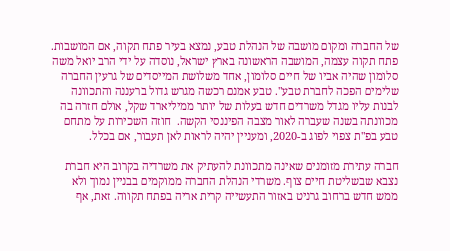של החברה ומקום מושבה של הנהלת טבע, נמצא בעיר פתח תקוה, אם המושבות. פתח תקוה עצמה, המושבה הראשונה בארץ ישראל, נוסדה על ידי הרב יואל משה סלומון שהיה אביו של חיים סלומון, אחד משלושת המייסדים של גרעין החברה שלימים הפכה לחברת טבע". טבע אמנם רכשה מגרש גדול ברעננה והתכוונה לבנות עליו מגדל משרדים חדש בעלות של יותר ממיליארד שקל, אולם חזרה בה מכוונתה בשנה שעברה לאור מצבה הפיננסי הקשה.  חוזה השכירות על מתחם טבע בפ"ת צפוי לפוג ב-2020, ומעניין יהיה לראות לאן תעבור, אם בכלל.

חברה עתירת מזומנים שאינה מתכוונת להעתיק את משרדיה בקרוב היא חברת נצבא שבשליטת חיים צוף. משרדי הנהלת החברה ממוקמים בבניין נמוך ולא ממש חדש ברחוב גרניט באזור התעשייה קרית אריה בפתח תקווה. זאת, אף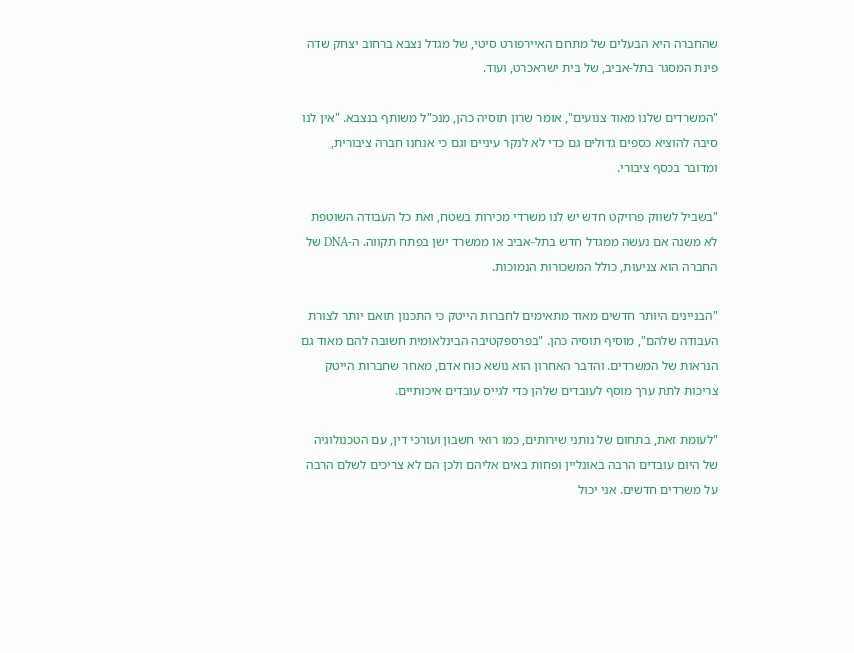שהחברה היא הבעלים של מתחם האיירפורט סיטי, של מגדל נצבא ברחוב יצחק שדה פינת המסגר בתל-אביב, של בית ישראכרט, ועוד.

"המשרדים שלנו מאוד צנועים", אומר שרון תוסיה כהן, מנכ"ל משותף בנצבא. "אין לנו סיבה להוציא כספים גדולים גם כדי לא לנקר עיניים וגם כי אנחנו חברה ציבורית, ומדובר בכסף ציבורי.

"בשביל לשווק פרויקט חדש יש לנו משרדי מכירות בשטח, ואת כל העבודה השוטפת לא משנה אם נעשה ממגדל חדש בתל-אביב או ממשרד ישן בפתח תקווה. ה-DNA של החברה הוא צניעות, כולל המשכורות הנמוכות.

"הבניינים היותר חדשים מאוד מתאימים לחברות הייטק כי התכנון תואם יותר לצורת העבודה שלהם", מוסיף תוסיה כהן. "בפרספקטיבה הבינלאומית חשובה להם מאוד גם הנראות של המשרדים. והדבר האחרון הוא נושא כוח אדם, מאחר שחברות הייטק צריכות לתת ערך מוסף לעובדים שלהן כדי לגייס עובדים איכותיים.

"לעומת זאת, בתחום של נותני שירותים, כמו רואי חשבון ועורכי דין, עם הטכנולוגיה של היום עובדים הרבה באונליין ופחות באים אליהם ולכן הם לא צריכים לשלם הרבה על משרדים חדשים. אני יכול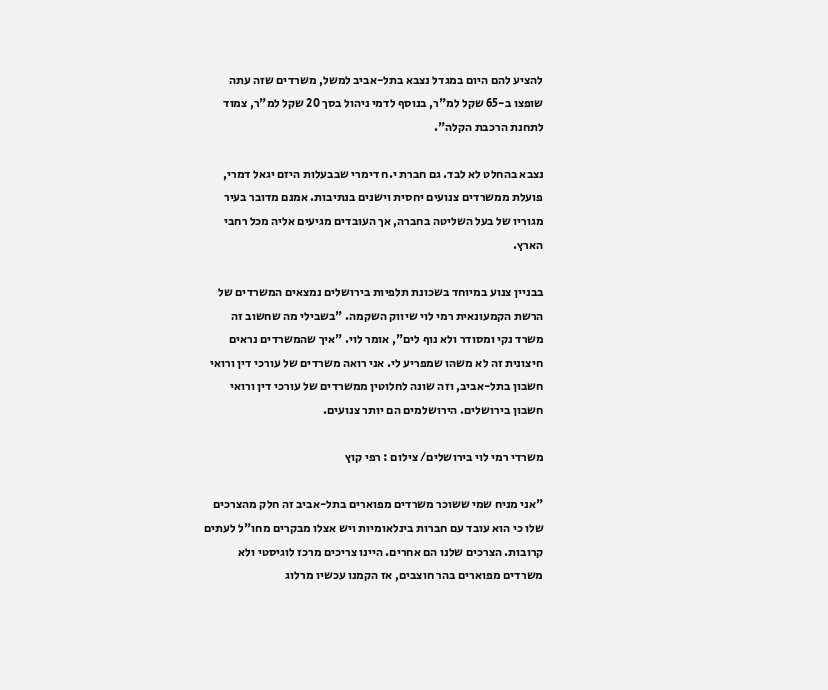להציע להם היום במגדל נצבא בתל-אביב למשל, משרדים שזה עתה שופצו ב-65 שקל למ"ר, בנוסף לדמי ניהול בסך 20 שקל למ"ר, צמוד לתחנת הרכבת הקלה".

נצבא בהחלט לא לבד. גם חברת י.ח דימרי שבבעלות היזם יגאל דמרי, פועלת ממשרדים צנועים יחסית וישנים בנתיבות. אמנם מדובר בעיר מגוריו של בעל השליטה בחברה, אך העובדים מגיעים אליה מכל רחבי הארץ.

בבניין צנוע במיוחד בשכונת תלפיות בירושלים נמצאים המשרדים של הרשת הקמעונאית רמי לוי שיווק השקמה. "בשבילי מה שחשוב זה משרד נקי ומסודר ולא נוף לים", אומר לוי. "איך שהמשרדים נראים חיצונית זה לא משהו שמפריע לי. אני רואה משרדים של עורכי דין ורואי חשבון בתל-אביב, וזה שונה לחלוטין ממשרדים של עורכי דין ורואי חשבון בירושלים. הירושלמים הם יותר צנועים.

משרדי רמי לוי בירושלים/ צילום : רפי קוץ

"אני מניח שמי ששוכר משרדים מפוארים בתל-אביב זה חלק מהצרכים שלו כי הוא עובד עם חברות בינלאומיות ויש אצלו מבקרים מחו"ל לעתים קרובות. הצרכים שלנו הם אחרים. היינו צריכים מרכז לוגיסטי ולא משרדים מפוארים בהר חוצבים, אז הקמנו עכשיו מרלוג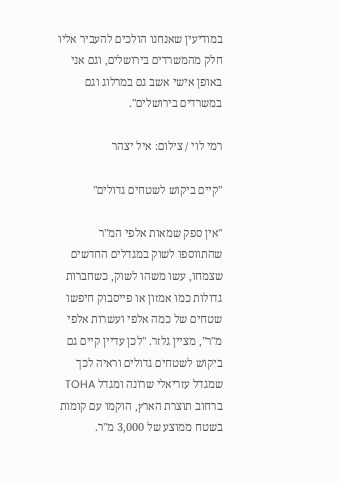במודיעין שאנחנו הולכים להעביר אליו חלק מהמשרדים בירושלים, וגם אני באופן אישי אשב גם במרלוג וגם במשרדים בירושלים".

רמי לוי / צילום: איל יצהר

"קיים ביקוש לשטחים גדולים"

"אין ספק שמאות אלפי המ"ר שהתווספו לשוק במגדלים החדשים שצמחו, עשו משהו לשוק, כשחברות גדולות כמו אמזון או פייסבוק חיפשו שטחים של כמה אלפי ועשרות אלפי מ"ר", מציין גלזר. "לכן עדיין קיים גם ביקוש לשטחים גדולים וראיה לכך שמגדל עזריאלי שרונה ומגדל TOHA ברחוב תוצרת הארץ, הוקמו עם קומות בשטח ממוצע של 3,000 מ"ר.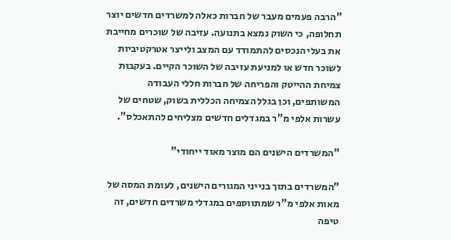"הרבה פעמים מעבר של חברות כאלה למשרדים חדשים יוצר תחלופה, כי השוק נמצא בתנועה. עזיבה של שוכרים מחייבת את בעלי הנכסים להתמודד עם המצב ולייצר אטרקטיביות לשוכר חדש או למניעת עזיבה של השוכר הקיים. בעקבות צמיחת ההייטק והפריחה של חברות חללי העבודה המשותפים, וכן בגלל הצמיחה הכללית בשוק, שטחים של עשרות אלפי מ"ר במגדלים חדשים מצליחים להתאכלס".

"המשרדים הישנים הם מוצר מאוד ייחודי"

"המשרדים בתוך בנייני המגורים הישנים, לעומת המסה של מאות אלפי מ"ר שמתווספים במגדלי משרדים חדשים, זה טיפה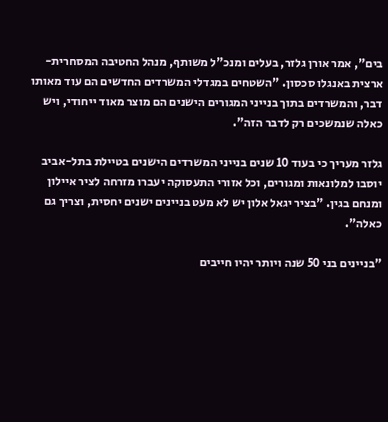בים", אמר אורן גלזר, בעלים ומנכ"ל משותף, מנהל החטיבה המסחרית-ארצית באנגלו סכסון. "השטחים במגדלי המשרדים החדשים הם עוד מאותו דבר, והמשרדים בתוך בנייני המגורים הישנים הם מוצר מאוד ייחודי, ויש כאלה שנמשכים רק לדבר הזה".

גלזר מעריך כי בעוד 10 שנים בנייני המשרדים הישנים בטיילת בתל-אביב יוסבו למלונאות ומגורים, וכל אזורי התעסוקה יעברו מזרחה לציר איילון ומנחם בגין. "בציר יגאל אלון יש לא מעט בניינים ישנים יחסית, וצריך גם כאלה".

"בניינים בני 50 שנה ויותר יהיו חייבים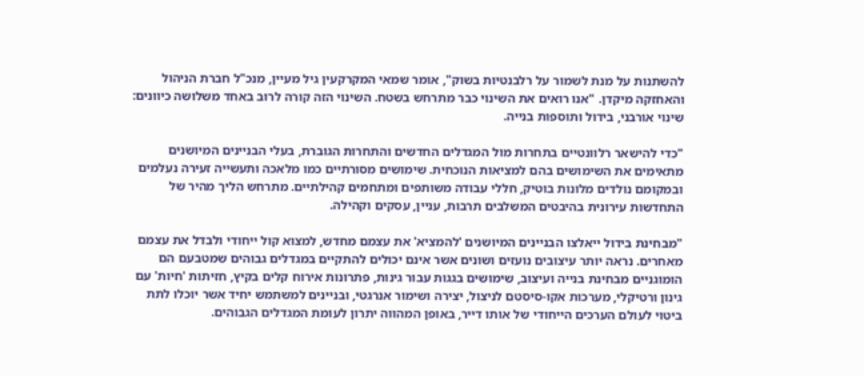להשתנות על מנת לשמור על רלבנטיות בשוק", אומר שמאי המקרקעין גיל מעיין, מנכ"ל חברת הניהול והאחזקה מיקדן. "אנו רואים את השינוי כבר מתרחש בשטח. השינוי הזה קורה לרוב באחד משלושה כיוונים: שינוי אורבני, בידול ותוספות בנייה.

"כדי להישאר רלוונטיים בתחרות מול המגדלים החדשים והתחרות הגוברת, בעלי הבניינים המיושנים מתאימים את השימושים בהם למציאות הנוכחית. שימושים מסורתיים כמו מלאכה ותעשייה זעירה נעלמים ובמקומם נולדים מלונות בוטיק, חללי עבודה משותפים ומתחמים קהילתיים. מתרחש הליך מהיר של התחדשות עירונית בהיבטים המשלבים תרבות, עניין, עסקים וקהילה.

"מבחינת בידול ייאלצו הבניינים המיושנים 'להמציא' את עצמם מחדש, למצוא קול ייחודי ולבדל את עצמם מאחרים. נראה יותר עיצובים נועזים ושונים אשר אינם יכולים להתקיים במגדלים גבוהים שמטבעם הם הומוגניים מבחינת בנייה ועיצוב, שימושים בגגות עבור גינות, פתרונות אירוח קלים בקיץ, חזיתות 'חיות' עם גינון ורטיקלי, מערכות אקו-סיסטם לניצול, יצירה ושימור אנרגטי, ובניינים למשתמש יחיד אשר יוכלו לתת ביטוי לעולם הערכים הייחודי של אותו דייר, באופן המהווה יתרון לעומת המגדלים הגבוהים.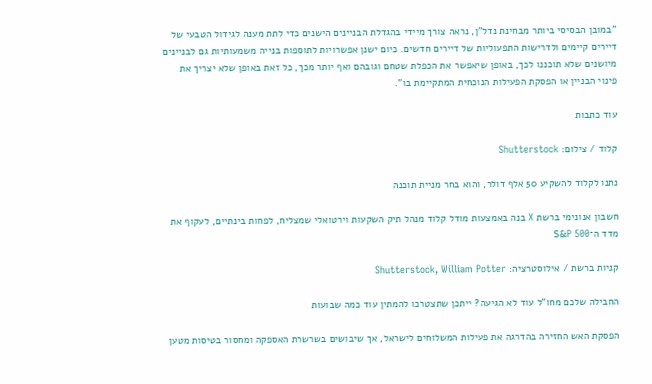"במובן הבסיסי ביותר מבחינת נדל"ן, נראה צורך מיידי בהגדלת הבניינים הישנים כדי לתת מענה לגידול הטבעי של דיירים קיימים ולדרישות התפעוליות של דיירים חדשים. כיום ישנן אפשרויות לתוספות בנייה משמעותיות גם לבניינים מיושנים שלא תוכננו לכך, באופן שיאפשר את הכפלת שטחם וגובהם ואף יותר מכך, כל זאת באופן שלא יצריך את פינוי הבניין או הפסקת הפעילות הנוכחית המתקיימת בו".

עוד כתבות

קלוד / צילום: Shutterstock

נתנו לקלוד להשקיע 50 אלף דולר, והוא בחר מניית תוכנה

חשבון אנונימי ברשת X בנה באמצעות מודל קלוד מנהל תיק השקעות וירטואלי שמצליח, לפחות בינתיים, לעקוף את מדד ה־S&P 500

קניות ברשת / אילוסטרציה: Shutterstock, William Potter

החבילה שלכם מחו"ל עוד לא הגיעה? ייתכן שתצטרכו להמתין עוד כמה שבועות

הפסקת האש החזירה בהדרגה את פעילות המשלוחים לישראל, אך שיבושים בשרשרת האספקה ומחסור בטיסות מטען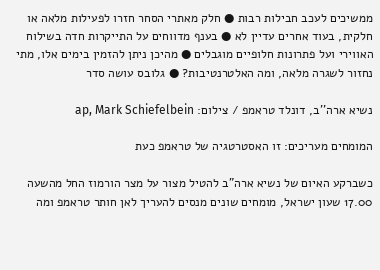ממשיכים לעכב חבילות רבות ● חלק מאתרי הסחר חזרו לפעילות מלאה או חלקית, בעוד אחרים עדיין לא ● בענף מדווחים על התייקרות חדה בשילוח האווירי ועל פתרונות חלופיים מוגבלים ● מהיכן ניתן להזמין בימים אלו, מתי נחזור לשגרה מלאה, ומה האלטרנטיבות? ● גלובס עושה סדר

נשיא ארה''ב, דונלד טראמפ / צילום: ap, Mark Schiefelbein

המומחים מעריכים: זו האסטרטגיה של טראמפ כעת

כשברקע האיום של נשיא ארה"ב להטיל מצור על מצר הורמוז החל מהשעה 17.00 שעון ישראל, מומחים שונים מנסים להעריך לאן חותר טראמפ ומה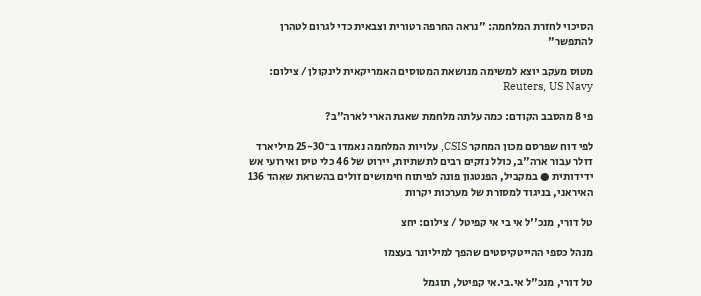הסיכוי לחזרת המלחמה: "נראה החרפה רטורית וצבאית כדי לגרום לטהרן להתפשר"

מטוס מעקב יוצא למשימה מנושאת המטוסים האמריקאית לינקולן / צילום: Reuters, US Navy

פי 8 מהסבב הקודם: כמה עלתה מלחמת שאגת הארי לארה"ב?

לפי דוח שפרסם מכון המחקר CSIS, עלויות המלחמה נאמדו ב־25-30 מיליארד דולר עבור ארה"ב, כולל נזקים רבים לתשתיות, יירוט של 46 כלי טיס ואירועי אש ידידותית ● במקביל, הפנטגון פונה לפיתוח חימושים זולים בהשראת שאהד 136 האיראני, בניגוד למסורת של מערכות יקרות

טל דורי, מנכ''ל אי בי אי קפיטל / צילום: יחצ

מנהל כספי ההייטקיסטים שהפך למיליונר בעצמו

טל דורי, מנכ"ל אי.בי.אי קפיטל, תוגמל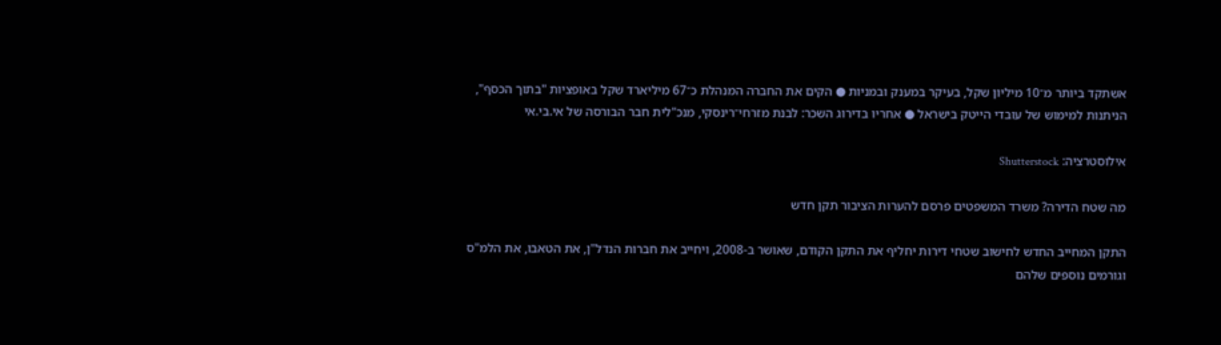אשתקד ביותר מ־10 מיליון שקל, בעיקר במענק ובמניות ● הקים את החברה המנהלת כ־67 מיליארד שקל באופציות "בתוך הכסף", הניתנות למימוש של עובדי הייטק בישראל ● אחריו בדירוג השכר: לבנת מזרחי־רינסקי, מנכ"לית חבר הבורסה של אי.בי.אי

אילוסטרציה: Shutterstock

מה שטח הדירה? משרד המשפטים פרסם להערות הציבור תקן חדש

התקן המחייב החדש לחישוב שטחי דירות יחליף את התקן הקודם, שאושר ב-2008, ויחייב את חברות הנדל"ן, את הטאבו, את הלמ"ס וגורמים נוספים שלהם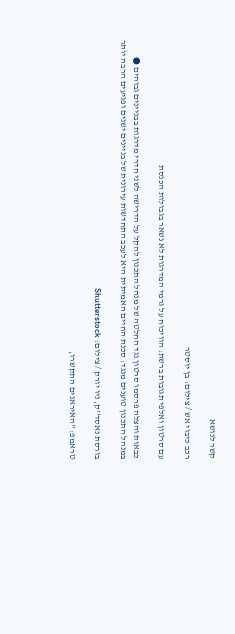קשר לנושא

רכב כיבוי אש / צילום: בן יוסטר

עם סרטון ואלפי תגובות ברשת: הוויכוח על גרמי המדרגות לא נשאר בגבולות הכנסת

כבאות והצלה פרסמו סרטון נגד החלטה של מנהל התכנון להקל על הדרישה לשני חדרי מדרגות בבניינים גבוהים ● במנהל התכנון טוענים מנגד: סכנת החיים האמיתית היא לעכב התחדשות עירונית של בניינים ישנים ופגיעים הרבה יותר

בורסת נאסד''ק, ניו יורק / צילום: Shutterstock

טראמפ: "האיראנים התקשרו,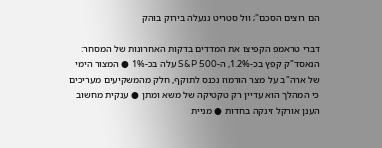הם רוצים הסכם"; וול סטריט ננעלה בירוק בוהק

דברי טראמפ הקפיצו את המדדים בדקות האחרונות של המסחר: הנאסד"ק קפץ בכ-1.2%, ה-S&P 500 עלה בכ-1% ● המצור הימי של ארה"ב על מצר הורמוז נכנס לתוקף, חלק מהמשקיעים מעריכים כי המהלך הוא עדיין רק טקטיקה של משא ומתן ● ענקית מחשוב הענן אורקל זינקה בחדות ● מניית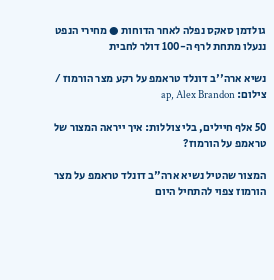גולדמן סאקס נפלה לאחר הדוחות ● מחירי הנפט ננעלו מתחת לרף ה-100 דולר לחבית

נשיא ארה''ב דונלד טראמפ על רקע מצר הורמוז / צילום: ap, Alex Brandon

50 אלף חיילים, בלי צוללות: איך ייראה המצור של טראמפ על הורמוז?

המצור שהטיל נשיא ארה"ב דונלד טראמפ על מצר הורמוז צפוי להתחיל היום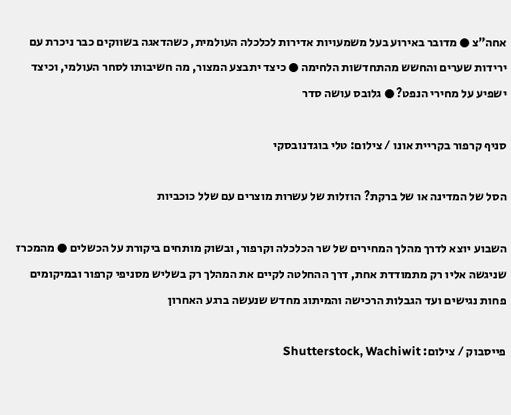אחה"צ ● מדובר באירוע בעל משמעויות אדירות לכלכלה העולמית, כשהדאגה בשווקים כבר ניכרת עם ירידות שערים והחשש מהתחדשות הלחימה ● כיצד יתבצע המצור, מה חשיבותו לסחר העולמי, וכיצד ישפיע על מחירי הנפט? ● גלובס עושה סדר

סניף קרפור בקריית אונו / צילום: טלי בוגדנובסקי

הסל של המדינה או של ברקת? הוזלות של עשרות מוצרים עם שלל כוכביות

השבוע יוצא לדרך מהלך המחירים של שר הכלכלה וקרפור, ובשוק מותחים ביקורת על הכשלים ● מהמכרז שניגשה אליו רק מתמודדת אחת, דרך ההחלטה לקיים את המהלך רק בשליש מסניפי קרפור ובמיקומים פחות נגישים ועד הגבלות הרכישה והמיתוג מחדש שנעשה ברגע האחרון

פייסבוק / צילום: Shutterstock, Wachiwit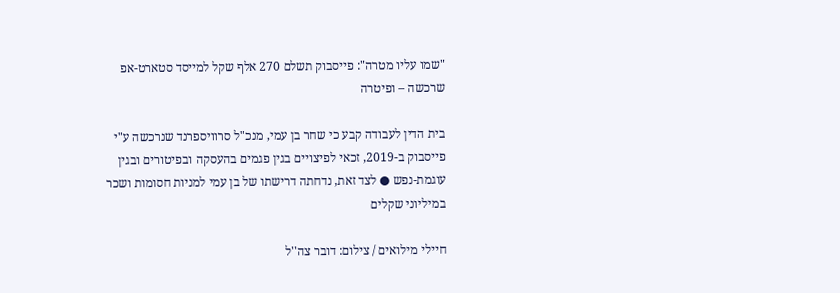"שמו עליו מטרה": פייסבוק תשלם 270 אלף שקל למייסד סטארט-אפ שרכשה – ופיטרה

בית הדין לעבודה קבע כי שחר בן עמי, מנכ"ל סרוויספרנד שנרכשה ע"י פייסבוק ב-2019, זכאי לפיצויים בגין פגמים בהעסקה ובפיטורים ובגין עוגמת-נפש ● לצד זאת, נדחתה דרישתו של בן עמי למניות חסומות ושכר במיליוני שקלים

חיילי מילואים / צילום: דובר צה''ל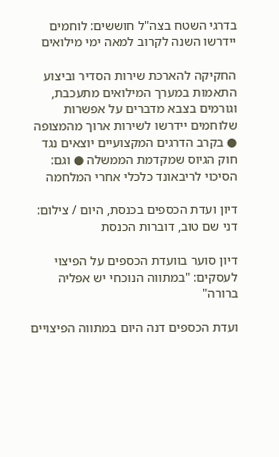בדרגי השטח בצה"ל חוששים: לוחמים יידרשו השנה לקרוב למאה ימי מילואים

החקיקה להארכת שירות הסדיר וביצוע התאמות במערך המילואים מתעכבת, וגורמים בצבא מדברים על אפשרות שלוחמים יידרשו לשירות ארוך מהמצופה ● בקרב הדרגים המקצועיים יוצאים נגד חוק הגיוס שמקדמת הממשלה ● וגם: הסיכוי לריבאונד כלכלי אחרי המלחמה

דיון ועדת הכספים בכנסת, היום / צילום: דני שם טוב, דוברות הכנסת

דיון סוער בוועדת הכספים על הפיצוי לעסקים: "במתווה הנוכחי יש אפליה ברורה"

ועדת הכספים דנה היום במתווה הפיצויים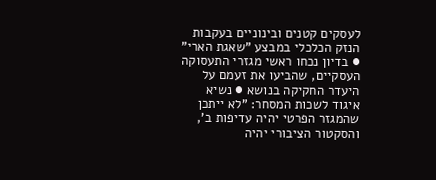לעסקים קטנים ובינוניים בעקבות הנזק הכלכלי במבצע "שאגת הארי" ● בדיון נכחו ראשי מגזרי התעסוקה העסקיים, שהביעו את זעמם על היעדר החקיקה בנושא ● נשיא איגוד לשכות המסחר: "לא ייתכן שהמגזר הפרטי יהיה עדיפות ב', והסקטור הציבורי יהיה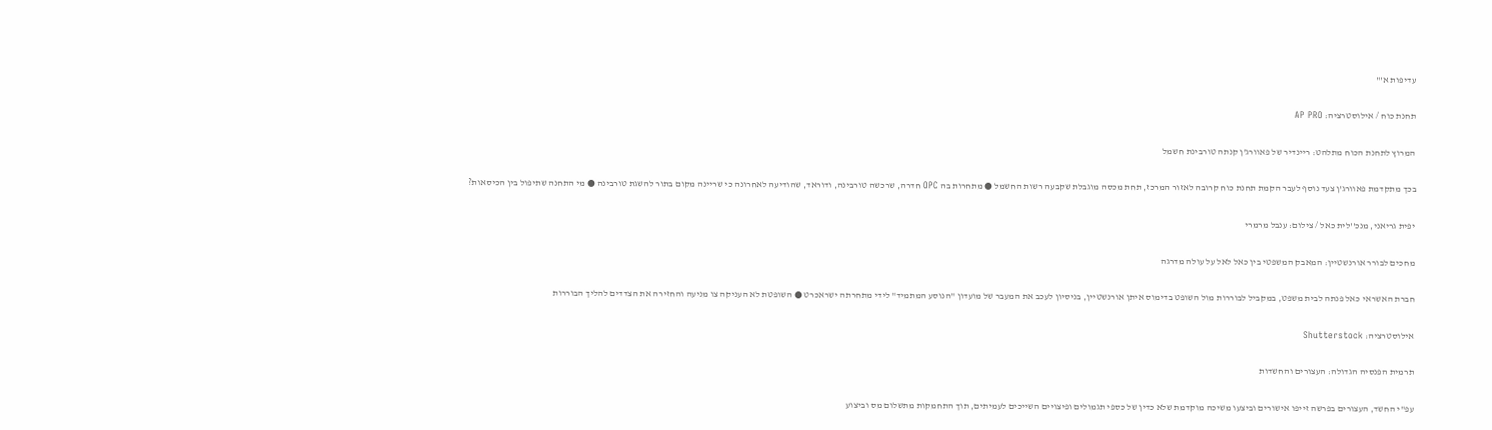עדיפות א'"

תחנת כוח / אילוסטרציה: AP PRO

המרוץ לתחנת הכוח מתלהט: ריינדיר של פאוורג'ן קנתה טורבינת חשמל

בכך מתקדמת פאוורג'ן צעד נוסף לעבר הקמת תחנת כוח קרובה לאזור המרכז, תחת מכסה מוגבלת שקבעה רשות החשמל ● מתחרות בה OPC חדרה, שרכשה טורבינה, ודוראד, שהודיעה לאחרונה כי שריינה מקום בתור להשגת טורבינה ● מי התחנה שתיפול בין הכיסאות?

יפית גריאני, מנכ''לית כאל / צילום: ענבל מרמרי

מחכים לבורר אורנשטיין: המאבק המשפטי בין כאל לאל על עולה מדרגה

חברת האשראי כאל פנתה לבית משפט, במקביל לבוררות מול השופט בדימוס איתן אורנשטיין, בניסיון לעכב את המעבר של מועדון "הנוסע המתמיד" לידי מתחרתה ישראכרט ● השופטת לא העניקה צו מניעה והחזירה את הצדדים להליך הבוררות

אילוסטרציה: Shutterstock

תרמית הפנסיה הגדולה: העצורים והחשדות

עפ"י החשד, העצורים בפרשה זייפו אישורים וביצעו משיכה מוקדמת שלא כדין של כספי תגמולים ופיצויים השייכים לעמיתים, תוך התחמקות מתשלום מס וביצוע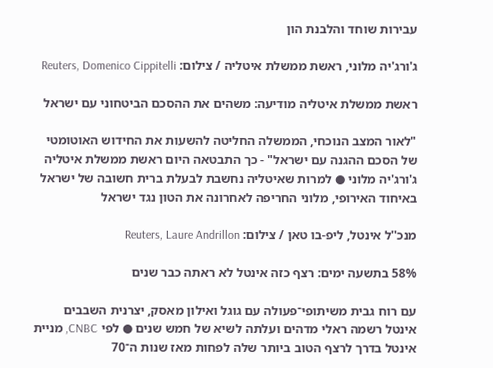עבירות שוחד והלבנת הון

ג'ורג'יה מלוני, ראשת ממשלת איטליה / צילום: Reuters, Domenico Cippitelli

ראשת ממשלת איטליה מודיעה: משהים את ההסכם הביטחוני עם ישראל

"לאור המצב הנוכחי, הממשלה החליטה להשעות את החידוש האוטומטי של הסכם ההגנה עם ישראל" - כך התבטאה היום ראשת ממשלת איטליה ג'ורג'יה מלוני ● למרות שאיטליה נחשבת לבעלת ברית חשובה של ישראל באיחוד האירופי, מלוני החריפה לאחרונה את הטון נגד ישראל

מנכ''ל אינטל, ליפ-בו טאן / צילום: Reuters, Laure Andrillon

58% בתשעה ימים: רצף כזה אינטל לא ראתה כבר שנים

עם רוח גבית משיתופי־פעולה עם גוגל ואילון מאסק, יצרנית השבבים אינטל רשמה ראלי מדהים ועלתה לשיא של חמש שנים ● לפי CNBC, מניית אינטל בדרך לרצף הטוב ביותר שלה לפחות מאז שנות ה־70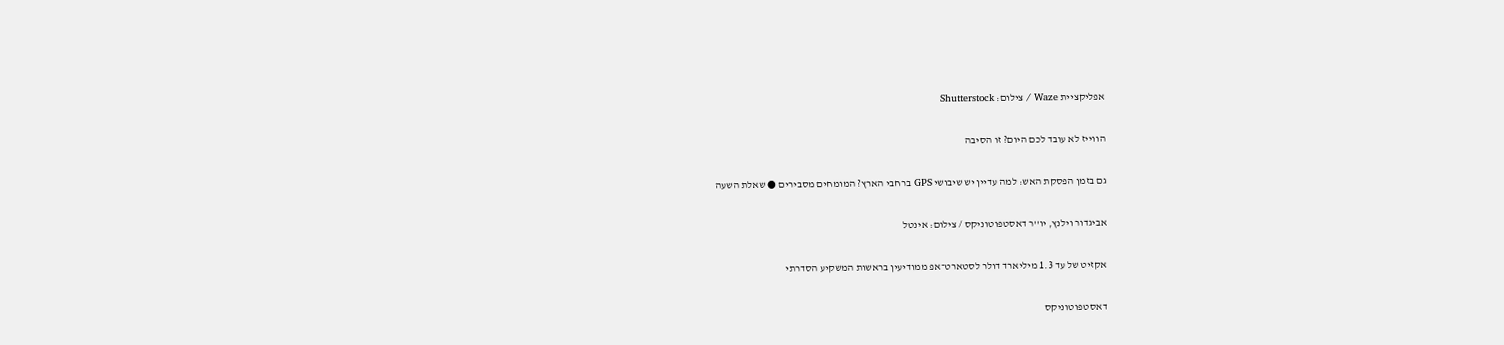אפליקציית Waze / צילום: Shutterstock

הווייז לא עובד לכם היום? זו הסיבה

גם בזמן הפסקת האש: למה עדיין יש שיבושי GPS ברחבי הארץ? המומחים מסבירים ● שאלת השעה

אביגדור וילנץ, יו''ר דאסטפוטוניקס / צילום: אינטל

אקזיט של עד 1.3 מיליארד דולר לסטארט־אפ ממודיעין בראשות המשקיע הסדרתי

דאסטפוטוניקס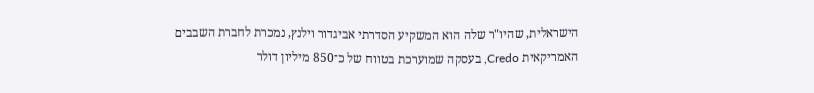הישראלית, שהיו"ר שלה הוא המשקיע הסדרתי אביגדור וילנץ, נמכרת לחברת השבבים האמריקאית Credo, בעסקה שמוערכת בטווח של כ־850 מיליון דולר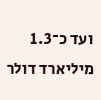ועד כ־1.3 מיליארד דולר